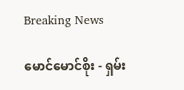Breaking News

မောင်မောင်စိုး - ရှမ်း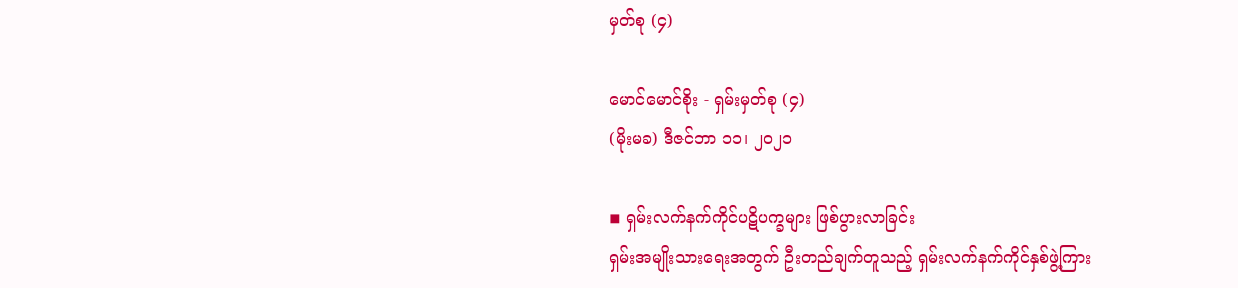မှတ်စု (၄)

မောင်မောင်စိုး - ရှမ်းမှတ်စု (၄)
(မိုးမခ) ဒီဇင်ဘာ ၁၁၊ ၂၀၂၁

◾ ရှမ်းလက်နက်ကိုင်ပဋိပက္ခများ ဖြစ်ပွားလာခြင်း
ရှမ်းအမျိုးသားရေးအတွက် ဦးတည်ချက်တူသည့် ရှမ်းလက်နက်ကိုင်နှစ်ဖွဲ့ကြား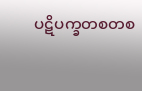ပဋိပက္ခတစတစ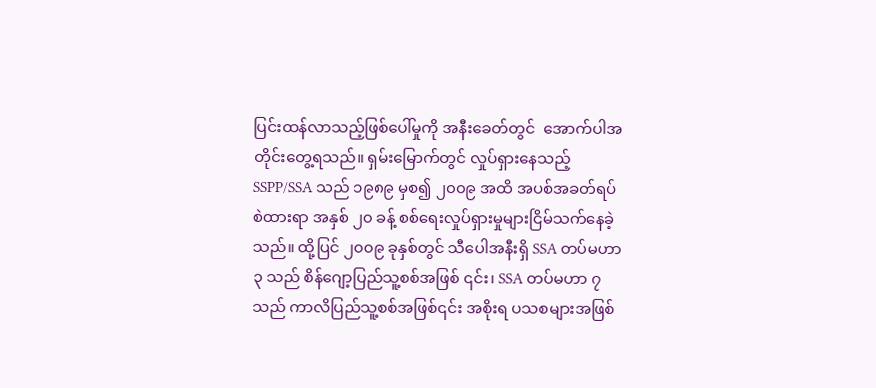ပြင်းထန်လာသည့်ဖြစ်ပေါ်မှုကို အနီးခေတ်တွင်  အောက်ပါအတိုင်းတွေ့ရသည်။ ရှမ်းမြောက်တွင် လှုပ်ရှားနေသည့် SSPP/SSA သည် ၁၉၈၉ မှစ၍ ၂၀၀၉ အထိ အပစ်အခတ်ရပ်စဲထားရာ အနှစ် ၂၀ ခန့် စစ်ရေးလှုပ်ရှားမှုများငြိမ်သက်နေခဲ့သည်။ ထို့ပြင် ၂၀၀၉ ခုနှစ်တွင် သီပေါအနီးရှိ SSA တပ်မဟာ ၃ သည် စိန်ဂျော့ပြည်သူ့စစ်အဖြစ် ၎င်း၊ SSA တပ်မဟာ ၇ သည် ကာလိပြည်သူ့စစ်အဖြစ်၎င်း အစိုးရ ပသစများအဖြစ်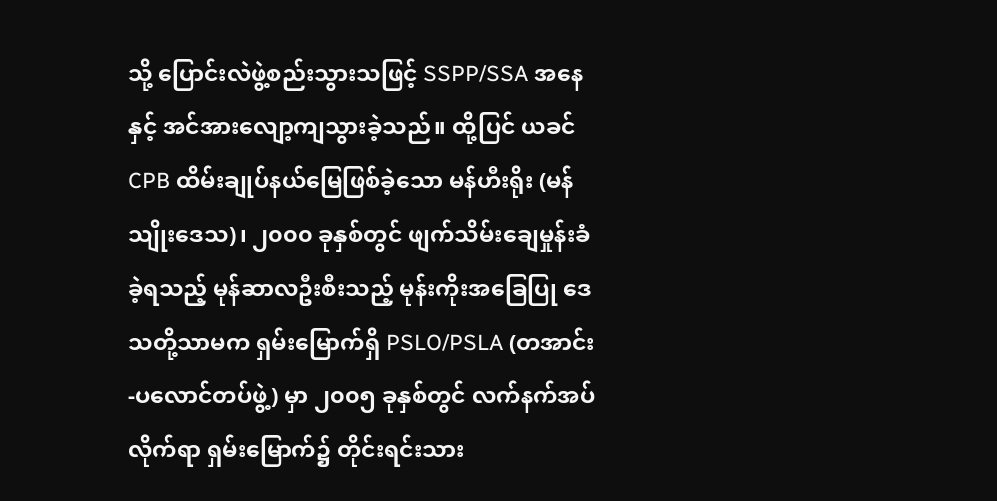သို့ ပြောင်းလဲဖွဲ့စည်းသွားသဖြင့် SSPP/SSA အနေနှင့် အင်အားလျော့ကျသွားခဲ့သည်။ ထို့ပြင် ယခင် CPB ထိမ်းချုပ်နယ်မြေဖြစ်ခဲ့သော မန်ဟီးရိုး (မန်သျိုးဒေသ)၊ ၂၀၀၀ ခုနှစ်တွင် ဖျက်သိမ်းချေမှုန်းခံခဲ့ရသည့် မုန်ဆာလဦးစီးသည့် မုန်းကိုးအခြေပြု ဒေသတို့သာမက ရှမ်းမြောက်ရှိ PSLO/PSLA (တအာင်း-ပလောင်တပ်ဖွဲ့) မှာ ၂၀၀၅ ခုနှစ်တွင် လက်နက်အပ်လိုက်ရာ ရှမ်းမြောက်၌ တိုင်းရင်းသား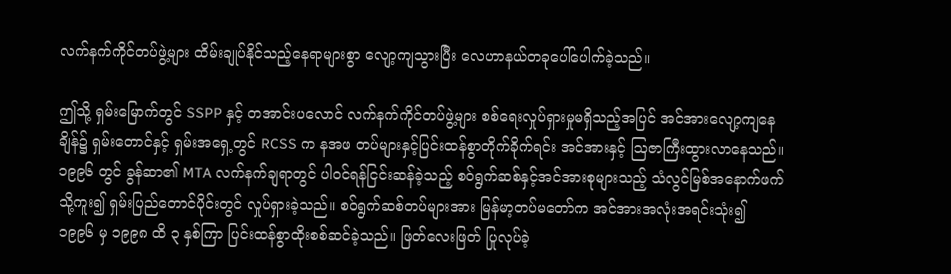လက်နက်ကိုင်တပ်ဖွဲ့များ ထိမ်းချုပ်နိုင်သည့်နေရာများစွာ လျော့ကျသွားပြီး လေဟာနယ်တခုပေါ်ပေါက်ခဲ့သည်။

ဤသို့ ရှမ်းမြောက်တွင် SSPP နှင့် တအာင်းပလောင် လက်နက်ကိုင်တပ်ဖွဲ့များ စစ်ရေးလှုပ်ရှားမှုမရှိသည့်အပြင် အင်အားလျော့ကျနေချိန်၌ ရှမ်းတောင်နှင့် ရှမ်းအရှေ့တွင် RCSS က နအဖ တပ်များနှင့်ပြင်းထန်စွာတိုက်ခိုက်ရင်း အင်အားနှင့် ဩဇာကြီးထွားလာနေသည်။ ၁၉၉၆ တွင် ခွန်ဆာ၏ MTA လက်နက်ချရာတွင် ပါဝင်ရန်ငြင်းဆန်ခဲ့သည့် စဝ်ရွက်ဆစ်နှင့်အင်အားစုများသည့် သံလွင်မြစ်အနောက်ဖက်သို့ကူး၍ ရှမ်းပြည်တောင်ပိုင်းတွင် လှုပ်ရှားခဲ့သည်။ စဝ်ရွက်ဆစ်တပ်များအား မြန်မာ့တပ်မတော်က အင်အားအလုံးအရင်းသုံး၍ ၁၉၉၆ မှ ၁၉၉၈ ထိ ၃ နှစ်ကြာ ပြင်းထန်စွာထိုးစစ်ဆင်ခဲ့သည်။ ဖြတ်လေးဖြတ် ပြုလုပ်ခဲ့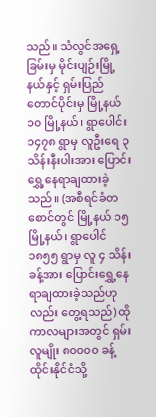သည်။ သံလွင်အရှေ့ခြမ်းမှ မိုင်းပျဉ်းမြို့နယ်နှင့် ရှမ်းပြည်တောင်ပိုင်းမှ မြို့နယ် ၁၀ မြို့နယ်၊ ရွာပေါင်း ၁၄၇၈ ရွာမှ လူဦးရေ ၃ သိန်းနီးပါးအား ပြောင်းရွှေ့နေရာချထားခဲ့သည်။ (အစီရင်ခံတစောင်တွင် မြို့နယ် ၁၅ မြို့နယ်၊ ရွာပေါင် ၁၈၅၅ ရွာမှ လူ ၄ သိန်းခန့်အား ပြောင်းရွှေ့နေရာချထားခဲ့သည်ဟုလည်း တွေ့ရသည်) ထိုကာလများအတွင် ရှမ်းလူမျိုး ၈၀၀၀၀ ခန့် ထိုင်းနိုင်ငံသို့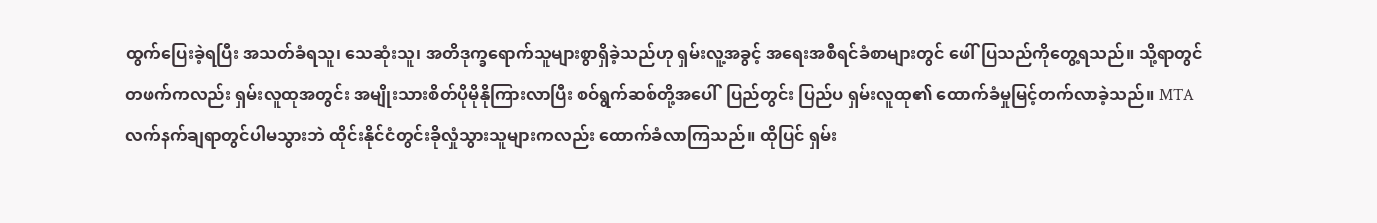ထွက်ပြေးခဲ့ရပြီး အသတ်ခံရသူ၊ သေဆုံးသူ၊ အတိဒုက္ခရောက်သူများစွာရှိခဲ့သည်ဟု ရှမ်းလူ့အခွင့် အရေးအစီရင်ခံစာများတွင် ဖေါ်ပြသည်ကိုတွေ့ရသည်။ သို့ရာတွင် တဖက်ကလည်း ရှမ်းလူထုအတွင်း အမျိုးသားစိတ်ပိုမိုနိုကြားလာပြီး စဝ်ရွက်ဆစ်တို့အပေါ်  ပြည်တွင်း ပြည်ပ ရှမ်းလူထု၏ ထောက်ခံမှုမြင့်တက်လာခဲ့သည်။ MTA လက်နက်ချရာတွင်ပါမသွားဘဲ ထိုင်းနိုင်ငံတွင်းခိုလှုံသွားသူများကလည်း ထောက်ခံလာကြသည်။ ထိုပြင် ရှမ်း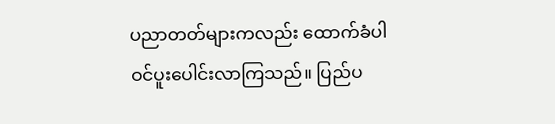ပညာတတ်များကလည်း ထောက်ခံပါဝင်‌ပူးပေါင်းလာကြသည်။ ပြည်ပ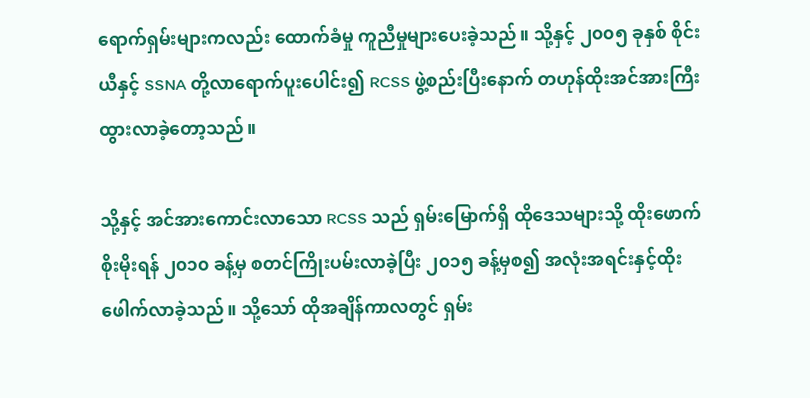ရောက်ရှမ်းများကလည်း ထောက်ခံမှု ကူညီမှုများပေးခဲ့သည်။ သို့နှင့် ၂၀၀၅ ခုနှစ် စိုင်းယီနှင့် SSNA တို့လာရောက်ပူးပေါင်း၍ RCSS ဖွဲ့စည်းပြီးနောက် တဟုန်ထိုးအင်အားကြီးထွားလာခဲ့တော့သည်။

သို့နှင့် အင်အားကောင်းလာသော RCSS သည် ရှမ်းမြောက်ရှိ ထိုဒေသများသို့ ထိုးဖောက်စိုးမိုးရန် ၂၀၁၀ ခန့်မှ စတင်ကြိုးပမ်းလာခဲ့ပြီး ၂၀၁၅ ခန့်မှစ၍ အလုံးအရင်းနှင့်ထိုးဖေါက်လာခဲ့သည်။ သို့သော် ထိုအချိန်ကာလတွင် ရှမ်း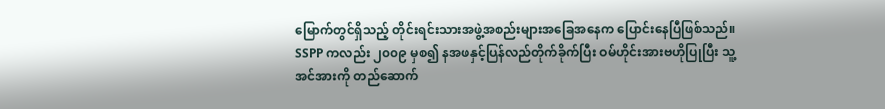မြောက်တွင်ရှိသည့် တိုင်းရင်းသားအဖွဲ့အစည်းများအခြေအနေက ပြောင်းနေပြီဖြစ်သည်။ SSPP ကလည်း ၂၀၀၉ မှစ၍ နအဖနှင့်ပြန်လည်တိုက်ခိုက်ပြီး ဝမ်ဟိုင်းအားဗဟိုပြုပြီး သူ့အင်အားကို တည်ဆောက်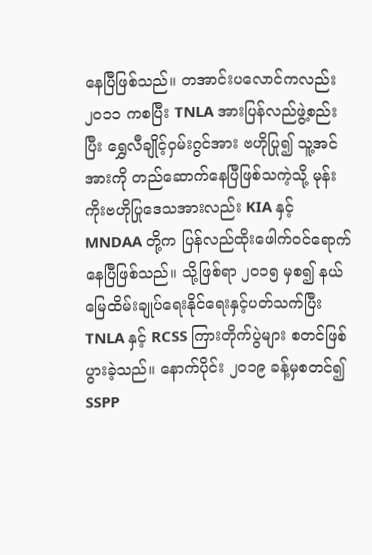နေပြီဖြစ်သည်။ တအာင်းပလောင်ကလည်း ၂၀၁၁ ကစပြီး TNLA အားပြန်လည်ဖွဲ့စည်းပြီး ရွှေလီချိုင့်ဝှမ်းဂွင်အား ဗဟိုပြု၍ သူ့အင်အားကို တည်ဆောက်နေပြီဖြစ်သကဲ့သို့ မုန်းကိုးဗဟိုပြုဒေသအားလည်း KIA နှင့် MNDAA တို့က ပြန်လည်ထိုးဖေါက်ဝင်ရောက်နေပြီဖြစ်သည်။ သို့ဖြစ်ရာ ၂၀၁၅ မှစ၍ နယ်မြေထိမ်းချုပ်ရေးနိုင်ရေးနှင့်ပတ်သက်ပြီး TNLA နှင့် RCSS ကြားတိုက်ပွဲများ စတင်ဖြစ်ပွားခဲ့သည်။ နောက်ပိုင်း ၂၀၁၉ ခန့်မှစတင်၍ SSPP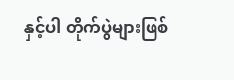နှင့်ပါ တိုက်ပွဲများဖြစ်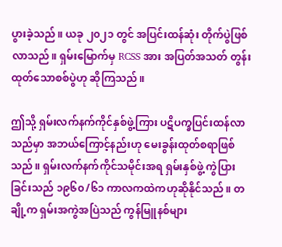ပွားခဲ့သည်။ ယခု ၂၀၂၁ တွင် အပြင်းထန်ဆုံး တိုက်ပွဲဖြစ်လာသည်။ ရှမ်းမြောက်မှ RCSS အား အပြတ်အသတ် တွန်းထုတ်သောစစ်ပွဲဟု ဆိုကြသည်။

ဤသို့ ရှမ်းလက်နက်ကိုင်နှစ်ဖွဲ့ကြား ပဋိပက္ခပြင်းထန်လာသည်မှာ အဘယ်ကြောင့်နည်းဟု မေးခွန်းထုတ်စရာဖြစ်သည်။ ရှမ်းလက်နက်ကိုင်သမိုင်းအရ ရှမ်းနှစ်ဖွဲ့ ကွဲပြားခြင်းသည် ၁၉၆၀/၆၁ ကာလကထဲကဟုဆိုနိုင်သည်။ တချို့က ရှမ်းအကွဲအပြဲသည် ကွန်မြူနစ်များ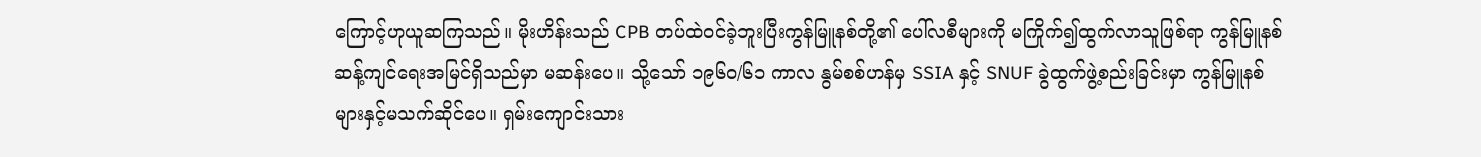ကြောင့်ဟုယူဆကြသည်။ မိုးဟိန်းသည် CPB တပ်ထဲဝင်ခဲ့ဘူးပြီးကွန်မြူနစ်‌တို့၏ ပေါ်လစီများကို မကြိုက်၍ထွက်လာသူဖြစ်ရာ ကွန်မြူနစ်ဆန့်ကျင်ရေးအမြင်ရှိသည်မှာ မဆန်းပေ။ သို့သော် ၁၉၆၀/၆၁ ကာလ နွမ်စစ်ဟန်မှ SSIA နှင့် SNUF ခွဲထွက်ဖွဲ့စည်းခြင်းမှာ ကွန်မြူနစ်များနှင့်မသက်ဆိုင်ပေ။ ရှမ်းကျောင်းသား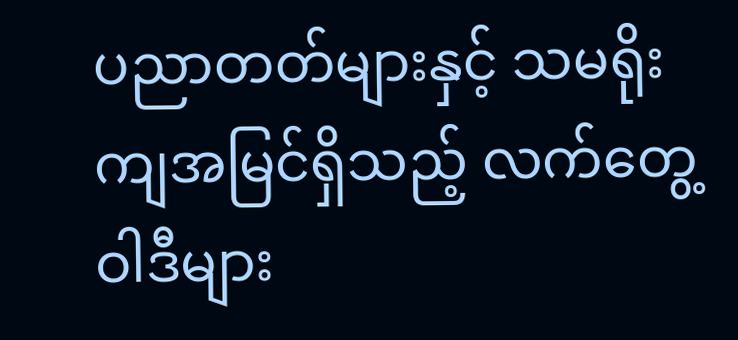ပညာတတ်များနှင့် သမရိုးကျအမြင်ရှိသည့် လက်တွေ့ဝါဒီများ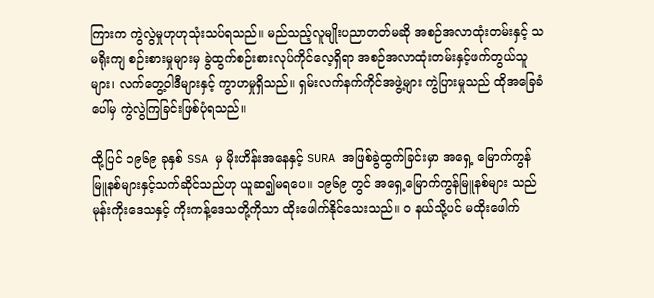ကြားက ကွဲလွဲမှုဟုဟုသုံးသပ်ရသည်။ မည်သည့်လူမျိုးပညာတတ်မဆို အစဉ်အလာထုံးတမ်းနှင့် သမရိုးကျ စဉ်းစားမှုများမှ ခွဲထွက်စဉ်းစားလုပ်ကိုင်လေ့ရှိရာ အစဉ်အလာထုံးတမ်းနှင့်ဖက်တွယ်သူများ၊ လက်တွေ့ဝါဒီများနှင့် ကွာဟမှုရှိသည်။ ရှမ်းလက်နက်ကိုင်အဖွဲ့များ ကွဲပြားမှုသည် ထိုအခြေခံပေါ်မှ ကွဲလွဲကြခြင်းဖြစ်ပုံရသည်။

ထို့ပြင် ၁၉၆၉ ခုနှစ် SSA မှ မိုးဟိန်းအနေနှင့် SURA အဖြစ်ခွဲထွက်ခြင်းမှာ အရှေ့ မြောက်ကွန်မြူနစ်များနှင့်သက်ဆိုင်သည်ဟု ယူဆ၍မရပေ။ ၁၉၆၉ တွင် အရှေ့မြောက်ကွန်မြူနစ်များ သည် မုန်းကိုးဒေသနှင့် ကိုးကန့်ဒေသတို့ကိုသာ ထိုးဖေါက်နိုင်သေးသည်။ ဝ နယ်သို့ပင် မထိုးဖေါက်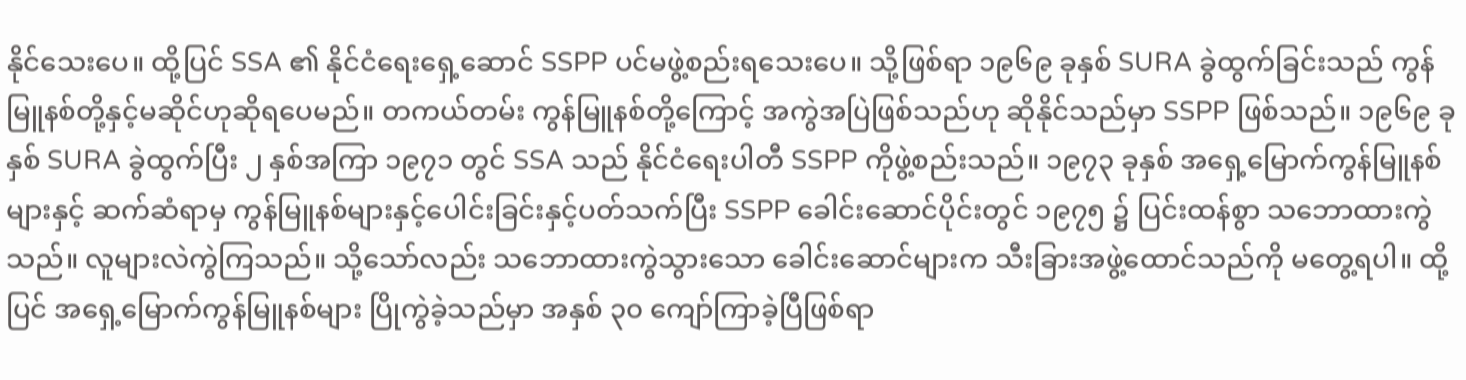နိုင်သေးပေ။ ထို့ပြင် SSA ၏ နိုင်ငံရေးရှေ့ဆောင် SSPP ပင်မဖွဲ့စည်းရသေးပေ။ သို့ဖြစ်ရာ ၁၉၆၉ ခုနှစ် SURA ခွဲထွက်ခြင်းသည် ကွန်မြူနစ်တို့နှင့်မဆိုင်ဟုဆိုရပေမည်။ တကယ်တမ်း ကွန်မြူနစ်တို့ကြောင့် အကွဲအပြဲဖြစ်သည်ဟု ဆိုနိုင်သည်မှာ SSPP ဖြစ်သည်။ ၁၉၆၉ ခုနှစ် SURA ခွဲထွက်ပြီး ၂ နှစ်အကြာ ၁၉၇၁ တွင် SSA သည် နိုင်ငံရေးပါတီ SSPP ကိုဖွဲ့စည်းသည်။ ၁၉၇၃ ခုနှစ် အရှေ့မြောက်ကွန်မြူနစ်များနှင့် ဆက်ဆံရာမှ ကွန်မြူနစ်များနှင့်ပေါင်းခြင်းနှင့်ပတ်သက်ပြီး SSPP ခေါင်းဆောင်ပိုင်းတွင် ၁၉၇၅ ၌ ပြင်းထန်စွာ သဘောထားကွဲသည်။ လူများလဲကွဲကြသည်။ သို့သော်လည်း သဘောထားကွဲ‌သွားသော ခေါင်းဆောင်များက သီးခြားအဖွဲ့ထောင်သည်ကို မတွေ့ရပါ။ ထို့ပြင် အရှေ့မြောက်ကွန်မြူနစ်များ ပြိုကွဲခဲ့သည်မှာ အနှစ် ၃၀ ကျော်ကြာခဲ့ပြီဖြစ်ရာ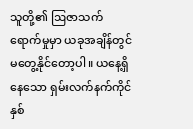သူတို့၏ ဩဇာသက်ရောက်မှုမှာ ယခုအချိန်တွင် မတွေ့နိုင်တော့ပါ။ ယနေ့ရှိနေသော ရှမ်းလက်နက်ကိုင်နှစ်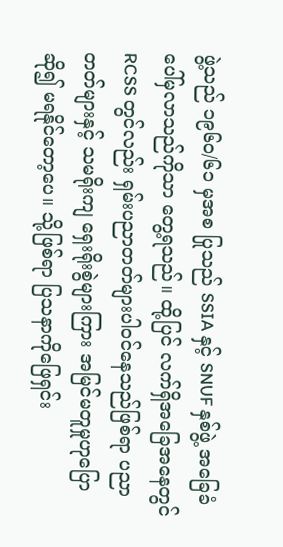ဖွဲ့သည် ၁၉၆၀/၆၁ မှအစ ပြုသည် SSIA နှင့် SNUF နှစ်ဖွဲ့ အခြေခံပေါ်မှလာသည်ကိုသာ တွေ့ရသည်။ ထို့ပြင် လက်ရှိအခြေအနေတွင် RCSS တွင်လည်း ရှမ်းပညာတတ်များပါဝင်နေသည်ဖြစ်ရာ ပညာတတ်များနှင့် သမရိုးကျ ရှေးရိုးစွဲများကြား အမြင်မတူမှုဟုပြောဆို၍ မရနိုင်တော့ပေ။ သို့ဖြစ်ရာ ပြသနာကိုဖြေရှင်း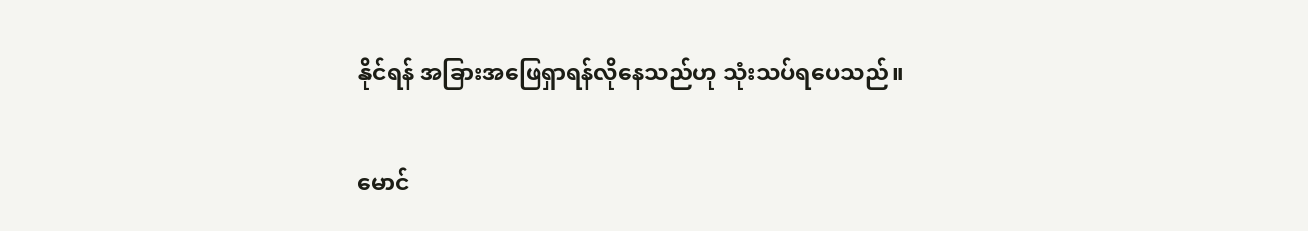နိုင်ရန် အခြားအဖြေရှာရန်လိုနေသည်ဟု သုံးသပ်ရပေသည်။

မောင်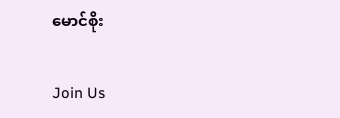မောင်စိုး

Join Us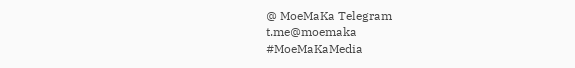@ MoeMaKa Telegram
t.me@moemaka
#MoeMaKaMedia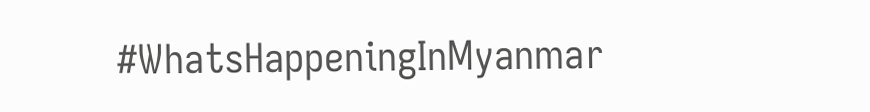#WhatsHappeningInMyanmar